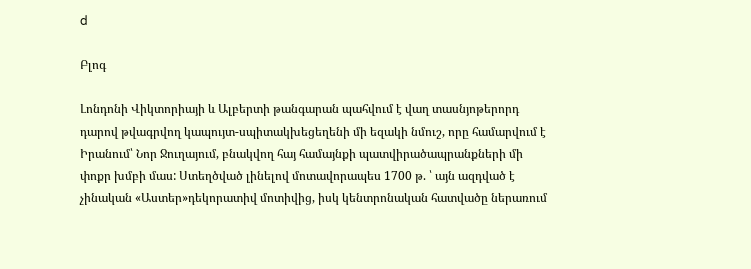d

Բլոգ

Լոնդոնի Վիկտորիայի և Ալբերտի թանգարան պահվում է վաղ տասնյոթերորդ դարով թվագրվող կապույտ-սպիտակխեցեղենի մի եզակի նմուշ, որը համարվում է Իրանում՝ Նոր Ջուղայում, բնակվող հայ համայնքի պատվիրածապրանքների մի փոքր խմբի մաս: Ստեղծված լինելով մոտավորապես 1700 թ. ՝ այն ազդված է չինական «Աստեր»դեկորատիվ մոտիվից, իսկ կենտրոնական հատվածը ներառում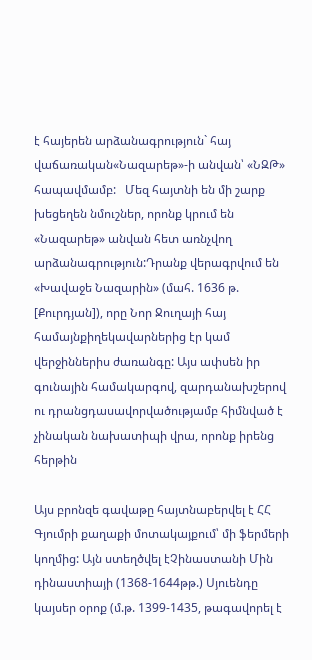է հայերեն արձանագրություն` հայ վաճառական«Նազարեթ»-ի անվան՝ «ՆԶԹ» հապավմամբ:   Մեզ հայտնի են մի շարք խեցեղեն նմուշներ, որոնք կրում են «Նազարեթ» անվան հետ առնչվող արձանագրություն:Դրանք վերագրվում են «Խավաջե Նազարին» (մահ. 1636 թ. [Քուրդյան]), որը Նոր Ջուղայի հայ համայնքիղեկավարներից էր կամ վերջիններիս ժառանգը: Այս ափսեն իր գունային համակարգով, զարդանախշերով ու դրանցդասավորվածությամբ հիմնված է չինական նախատիպի վրա, որոնք իրենց հերթին

Այս բրոնզե գավաթը հայտնաբերվել է ՀՀ Գյումրի քաղաքի մոտակայքում՝ մի ֆերմերի կողմից: Այն ստեղծվել էՉինաստանի Մին դինաստիայի (1368-1644թթ.) Սյուենդը կայսեր օրոք (մ.թ. 1399-1435, թագավորել է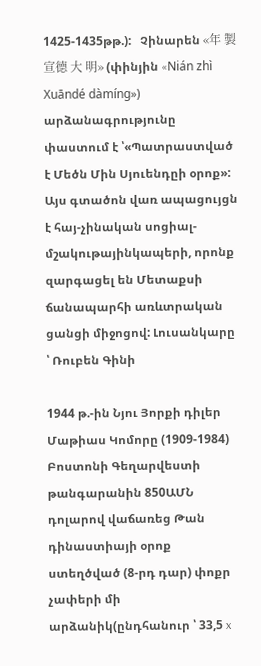1425-1435թթ.):   Չինարեն «年 製 宣德 大 明» (փինյին «Nián zhì Xuāndé dàmíng») արձանագրությունը փաստում է ՝«Պատրաստված է Մեծն Մին Սյուենդըի օրոք»: Այս գտածոն վառ ապացույցն է հայ-չինական սոցիալ-մշակութայինկապերի, որոնք զարգացել են Մետաքսի ճանապարհի առևտրական ցանցի միջոցով: Լուսանկարը ՝ Ռուբեն Գինի

1944 թ.-ին Նյու Յորքի դիլեր Մաթիաս Կոմորը (1909-1984) Բոստոնի Գեղարվեստի թանգարանին 850ԱՄՆ դոլարով վաճառեց Թան դինաստիայի օրոք ստեղծված (8-րդ դար) փոքր չափերի մի արձանիկ(ընդհանուր ՝ 33,5 x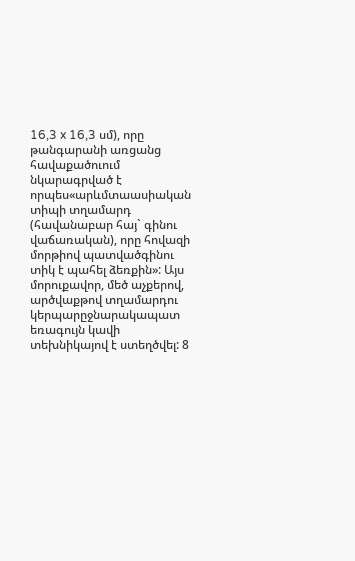16,3 x 16,3 սմ), որը թանգարանի առցանց հավաքածուում նկարագրված է որպես«արևմտաասիական տիպի տղամարդ (հավանաբար հայ` գինու վաճառական), որը հովազի մորթիով պատվածգինու տիկ է պահել ձեռքին»: Այս մորուքավոր, մեծ աչքերով, արծվաքթով տղամարդու կերպարըջնարակապատ եռագույն կավի տեխնիկայով է ստեղծվել: 8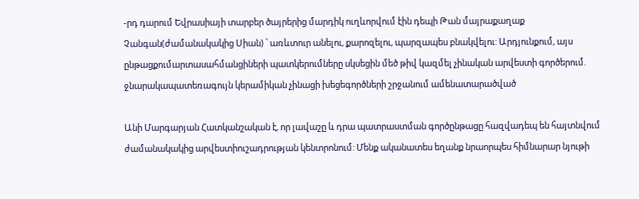-րդ դարում Եվրասիայի տարբեր ծայրերից մարդիկ ուղևորվում էին դեպի Թան մայրաքաղաք Չանգան(ժամանակակից Սիան) ՝ առևտուր անելու, քարոզելու, պարզապես բնակվելու: Արդյունքում, այս ընթացքումարտասահմանցիների պատկերումները սկսեցին մեծ թիվ կազմել չինական արվեստի գործերում. ջնարակապատեռագույն կերամիկան չինացի խեցեգործների շրջանում ամենատարածված

Անի Մարգարյան Հատկանշական է, որ լավաշը և դրա պատրաստման գործընթացը հազվադեպ են հայտնվում ժամանակակից արվեստիուշադրության կենտրոնում: Մենք ականատես եղանք նրաորպես հիմնարար նյութի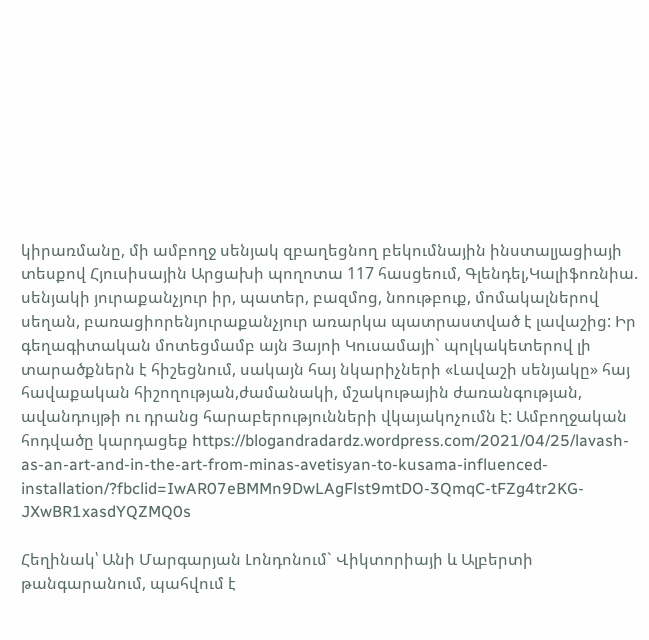կիրառմանը, մի ամբողջ սենյակ զբաղեցնող բեկումնային ինստալյացիայի տեսքով Հյուսիսային Արցախի պողոտա 117 հասցեում, Գլենդել,Կալիֆոռնիա. սենյակի յուրաքանչյուր իր, պատեր, բազմոց, նոութբուք, մոմակալներով սեղան, բառացիորենյուրաքանչյուր առարկա պատրաստված է լավաշից: Իր գեղագիտական մոտեցմամբ այն Յայոի Կուսամայի` պոլկակետերով լի տարածքներն է հիշեցնում, սակայն հայ նկարիչների «Լավաշի սենյակը» հայ հավաքական հիշողության,ժամանակի, մշակութային ժառանգության, ավանդույթի ու դրանց հարաբերությունների վկայակոչումն է: Ամբողջական հոդվածը կարդացեք https://blogandradardz.wordpress.com/2021/04/25/lavash-as-an-art-and-in-the-art-from-minas-avetisyan-to-kusama-influenced-installation/?fbclid=IwAR07eBMMn9DwLAgFlst9mtDO-3QmqC-tFZg4tr2KG-JXwBR1xasdYQZMQ0s

Հեղինակ՝ Անի Մարգարյան Լոնդոնում` Վիկտորիայի և Ալբերտի թանգարանում, պահվում է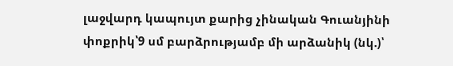լաջվարդ կապույտ քարից չինական Գուանյինի փոքրիկ՝9 սմ բարձրությամբ մի արձանիկ (նկ.)՝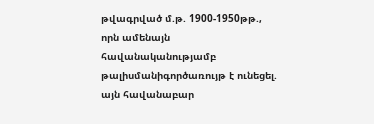թվագրված մ.թ. 1900-1950թթ., որն ամենայն հավանականությամբ թալիսմանիգործառույթ է ունեցել. այն հավանաբար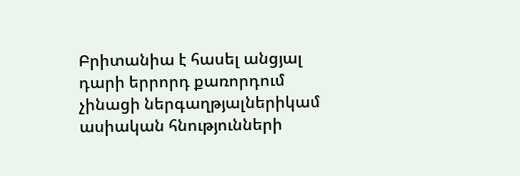Բրիտանիա է հասել անցյալ դարի երրորդ քառորդում չինացի ներգաղթյալներիկամ ասիական հնությունների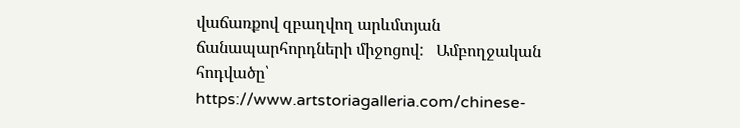վաճառքով զբաղվող արևմտյան ճանապարհորդների միջոցով:   Ամբողջական հոդվածը՝ https://www.artstoriagalleria.com/chinese-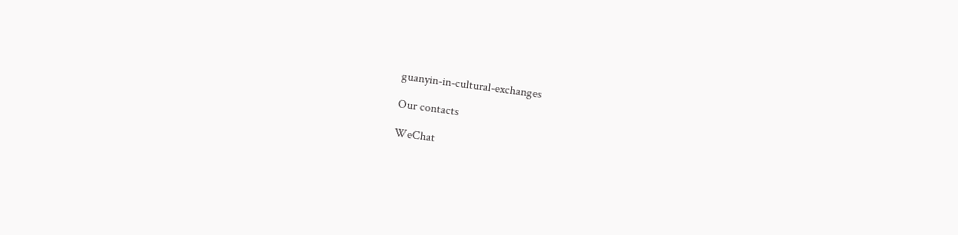guanyin-in-cultural-exchanges

Our contacts

WeChat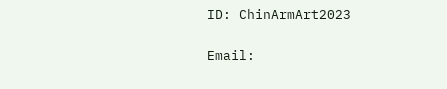ID: ChinArmArt2023

Email: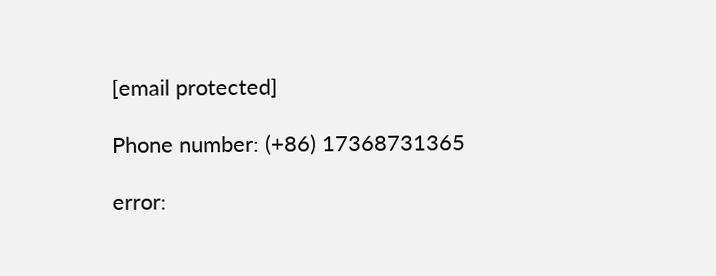[email protected]

Phone number: (+86) 17368731365

error: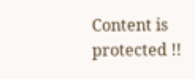Content is protected !!